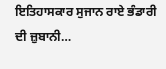ਇਤਿਹਾਸਕਾਰ ਸੁਜਾਨ ਰਾਏ ਭੰਡਾਰੀ ਦੀ ਜ਼ੁਬਾਨੀ…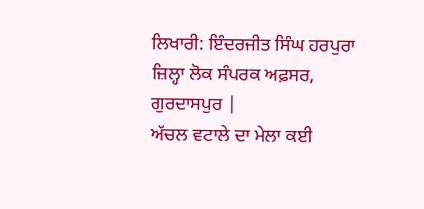ਲਿਖਾਰੀ: ਇੰਦਰਜੀਤ ਸਿੰਘ ਹਰਪੁਰਾ
ਜ਼ਿਲ੍ਹਾ ਲੋਕ ਸੰਪਰਕ ਅਫ਼ਸਰ,
ਗੁਰਦਾਸਪੁਰ |
ਅੱਚਲ ਵਟਾਲੇ ਦਾ ਮੇਲਾ ਕਈ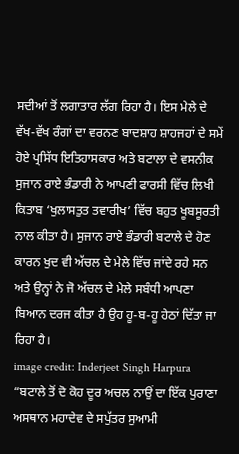ਸਦੀਆਂ ਤੋਂ ਲਗਾਤਾਰ ਲੱਗ ਰਿਹਾ ਹੈ। ਇਸ ਮੇਲੇ ਦੇ ਵੱਖ-ਵੱਖ ਰੰਗਾਂ ਦਾ ਵਰਨਣ ਬਾਦਸ਼ਾਹ ਸ਼ਾਹਜਹਾਂ ਦੇ ਸਮੇਂ ਹੋਏ ਪ੍ਰਸਿੱਧ ਇਤਿਹਾਸਕਾਰ ਅਤੇ ਬਟਾਲਾ ਦੇ ਵਸਨੀਕ ਸੁਜਾਨ ਰਾਏ ਭੰਡਾਰੀ ਨੇ ਆਪਣੀ ਫਾਰਸੀ ਵਿੱਚ ਲਿਖੀ ਕਿਤਾਬ ‘ਖੁਲਾਸਤੁਤ ਤਵਾਰੀਖ’ ਵਿੱਚ ਬਹੁਤ ਖੂਬਸੂਰਤੀ ਨਾਲ ਕੀਤਾ ਹੈ। ਸੁਜਾਨ ਰਾਏ ਭੰਡਾਰੀ ਬਟਾਲੇ ਦੇ ਹੋਣ ਕਾਰਨ ਖੁਦ ਵੀ ਅੱਚਲ ਦੇ ਮੇਲੇ ਵਿੱਚ ਜਾਂਦੇ ਰਹੇ ਸਨ ਅਤੇ ਉਨ੍ਹਾਂ ਨੇ ਜੋ ਅੱਚਲ ਦੇ ਮੇਲੇ ਸਬੰਧੀ ਆਪਣਾ ਬਿਆਨ ਦਰਜ ਕੀਤਾ ਹੈ ਉਹ ਹੂ-ਬ-ਹੂ ਹੇਠਾਂ ਦਿੱਤਾ ਜਾ ਰਿਹਾ ਹੈ।
image credit: Inderjeet Singh Harpura
“ਬਟਾਲੇ ਤੋਂ ਦੋ ਕੋਹ ਦੂਰ ਅਚਲ ਨਾਉਂ ਦਾ ਇੱਕ ਪੁਰਾਣਾ ਅਸਥਾਨ ਮਹਾਦੇਵ ਦੇ ਸਪੁੱਤਰ ਸੁਆਮੀ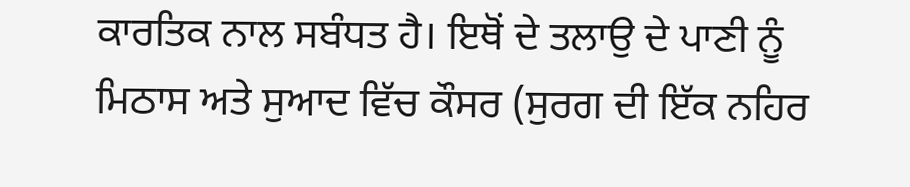ਕਾਰਤਿਕ ਨਾਲ ਸਬੰਧਤ ਹੈ। ਇਥੋਂ ਦੇ ਤਲਾਉ ਦੇ ਪਾਣੀ ਨੂੰ ਮਿਠਾਸ ਅਤੇ ਸੁਆਦ ਵਿੱਚ ਕੌਸਰ (ਸੁਰਗ ਦੀ ਇੱਕ ਨਹਿਰ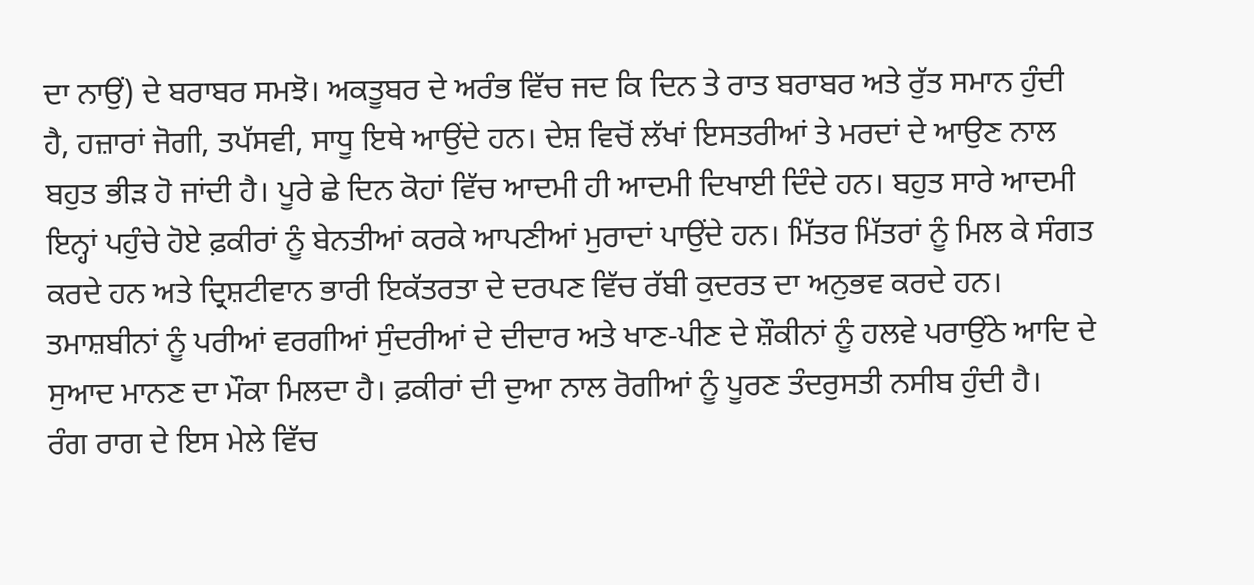ਦਾ ਨਾਉਂ) ਦੇ ਬਰਾਬਰ ਸਮਝੋ। ਅਕਤੂਬਰ ਦੇ ਅਰੰਭ ਵਿੱਚ ਜਦ ਕਿ ਦਿਨ ਤੇ ਰਾਤ ਬਰਾਬਰ ਅਤੇ ਰੁੱਤ ਸਮਾਨ ਹੁੰਦੀ ਹੈ, ਹਜ਼ਾਰਾਂ ਜੋਗੀ, ਤਪੱਸਵੀ, ਸਾਧੂ ਇਥੇ ਆਉਂਦੇ ਹਨ। ਦੇਸ਼ ਵਿਚੋਂ ਲੱਖਾਂ ਇਸਤਰੀਆਂ ਤੇ ਮਰਦਾਂ ਦੇ ਆਉਣ ਨਾਲ ਬਹੁਤ ਭੀੜ ਹੋ ਜਾਂਦੀ ਹੈ। ਪੂਰੇ ਛੇ ਦਿਨ ਕੋਹਾਂ ਵਿੱਚ ਆਦਮੀ ਹੀ ਆਦਮੀ ਦਿਖਾਈ ਦਿੰਦੇ ਹਨ। ਬਹੁਤ ਸਾਰੇ ਆਦਮੀ ਇਨ੍ਹਾਂ ਪਹੁੰਚੇ ਹੋਏ ਫ਼ਕੀਰਾਂ ਨੂੰ ਬੇਨਤੀਆਂ ਕਰਕੇ ਆਪਣੀਆਂ ਮੁਰਾਦਾਂ ਪਾਉਂਦੇ ਹਨ। ਮਿੱਤਰ ਮਿੱਤਰਾਂ ਨੂੰ ਮਿਲ ਕੇ ਸੰਗਤ ਕਰਦੇ ਹਨ ਅਤੇ ਦ੍ਰਿਸ਼ਟੀਵਾਨ ਭਾਰੀ ਇਕੱਤਰਤਾ ਦੇ ਦਰਪਣ ਵਿੱਚ ਰੱਬੀ ਕੁਦਰਤ ਦਾ ਅਨੁਭਵ ਕਰਦੇ ਹਨ। ਤਮਾਸ਼ਬੀਨਾਂ ਨੂੰ ਪਰੀਆਂ ਵਰਗੀਆਂ ਸੁੰਦਰੀਆਂ ਦੇ ਦੀਦਾਰ ਅਤੇ ਖਾਣ-ਪੀਣ ਦੇ ਸ਼ੌਕੀਨਾਂ ਨੂੰ ਹਲਵੇ ਪਰਾਉਂਠੇ ਆਦਿ ਦੇ ਸੁਆਦ ਮਾਨਣ ਦਾ ਮੌਕਾ ਮਿਲਦਾ ਹੈ। ਫ਼ਕੀਰਾਂ ਦੀ ਦੁਆ ਨਾਲ ਰੋਗੀਆਂ ਨੂੰ ਪੂਰਣ ਤੰਦਰੁਸਤੀ ਨਸੀਬ ਹੁੰਦੀ ਹੈ।
ਰੰਗ ਰਾਗ ਦੇ ਇਸ ਮੇਲੇ ਵਿੱਚ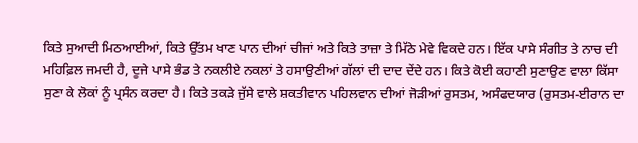ਕਿਤੇ ਸੁਆਦੀ ਮਿਠਆਈਆਂ, ਕਿਤੇ ਉੱਤਮ ਖਾਣ ਪਾਨ ਦੀਆਂ ਚੀਜਾਂ ਅਤੇ ਕਿਤੇ ਤਾਜ਼ਾ ਤੇ ਮਿੱਠੇ ਮੇਵੇ ਵਿਕਦੇ ਹਨ। ਇੱਕ ਪਾਸੇ ਸੰਗੀਤ ਤੇ ਨਾਚ ਦੀ ਮਹਿਫ਼ਿਲ ਜਮਦੀ ਹੈ, ਦੂਜੇ ਪਾਸੇ ਭੰਡ ਤੇ ਨਕਲੀਏ ਨਕਲਾਂ ਤੇ ਹਸਾਉਣੀਆਂ ਗੱਲਾਂ ਦੀ ਦਾਦ ਦੇਂਦੇ ਹਨ। ਕਿਤੇ ਕੋਈ ਕਹਾਣੀ ਸੁਣਾਉਣ ਵਾਲਾ ਕਿੱਸਾ ਸੁਣਾ ਕੇ ਲੋਕਾਂ ਨੂੰ ਪ੍ਰਸੰਨ ਕਰਦਾ ਹੈ। ਕਿਤੇ ਤਕੜੇ ਜੁੱਸੇ ਵਾਲੇ ਸ਼ਕਤੀਵਾਨ ਪਹਿਲਵਾਨ ਦੀਆਂ ਜੋੜੀਆਂ ਰੁਸਤਮ, ਅਸੰਫਦਯਾਰ (ਰੁਸਤਮ-ਈਰਾਨ ਦਾ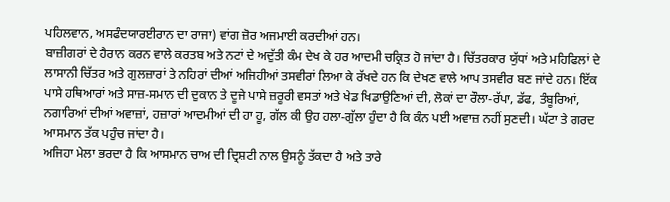ਪਹਿਲਵਾਨ, ਅਸਫੰਦਯਾਰਈਰਾਨ ਦਾ ਰਾਜਾ) ਵਾਂਗ ਜ਼ੋਰ ਅਜਮਾਈ ਕਰਦੀਆਂ ਹਨ।
ਬਾਜ਼ੀਗਰਾਂ ਦੇ ਹੈਰਾਨ ਕਰਨ ਵਾਲੇ ਕਰਤਬ ਅਤੇ ਨਟਾਂ ਦੇ ਅਦੁੱਤੀ ਕੰਮ ਦੇਖ ਕੇ ਹਰ ਆਦਮੀ ਚਕ੍ਰਿਤ ਹੋ ਜਾਂਦਾ ਹੈ। ਚਿੱਤਰਕਾਰ ਯੁੱਧਾਂ ਅਤੇ ਮਹਿਫਿਲਾਂ ਦੇ ਲਾਸਾਨੀ ਚਿੱਤਰ ਅਤੇ ਗੁਲਜ਼ਾਰਾਂ ਤੇ ਨਹਿਰਾਂ ਦੀਆਂ ਅਜਿਹੀਆਂ ਤਸਵੀਰਾਂ ਲਿਆ ਕੇ ਰੱਖਦੇ ਹਨ ਕਿ ਦੇਖਣ ਵਾਲੇ ਆਪ ਤਸਵੀਰ ਬਣ ਜਾਂਦੇ ਹਨ। ਇੱਕ ਪਾਸੇ ਹਥਿਆਰਾਂ ਅਤੇ ਸਾਜ਼-ਸਮਾਨ ਦੀ ਦੁਕਾਨ ਤੇ ਦੂਜੇ ਪਾਸੇ ਜ਼ਰੂਰੀ ਵਸਤਾਂ ਅਤੇ ਖੇਡ ਖਿਡਾਉਣਿਆਂ ਦੀ, ਲੋਕਾਂ ਦਾ ਰੌਲਾ-ਰੱਪਾ, ਡੱਫ, ਤੰਬੂਰਿਆਂ, ਨਗਾਰਿਆਂ ਦੀਆਂ ਅਵਾਜ਼ਾਂ, ਹਜ਼ਾਰਾਂ ਆਦਮੀਆਂ ਦੀ ਹਾ ਹੂ, ਗੱਲ ਕੀ ਉਹ ਹਲਾ-ਗੁੱਲਾ ਹੁੰਦਾ ਹੈ ਕਿ ਕੰਨ ਪਈ ਅਵਾਜ਼ ਨਹੀਂ ਸੁਣਦੀ। ਘੱਟਾ ਤੇ ਗਰਦ ਆਸਮਾਨ ਤੱਕ ਪਹੁੰਚ ਜਾਂਦਾ ਹੈ।
ਅਜਿਹਾ ਮੇਲਾ ਭਰਦਾ ਹੈ ਕਿ ਆਸਮਾਨ ਚਾਅ ਦੀ ਦ੍ਰਿਸ਼ਟੀ ਨਾਲ ਉਸਨੂੰ ਤੱਕਦਾ ਹੈ ਅਤੇ ਤਾਰੇ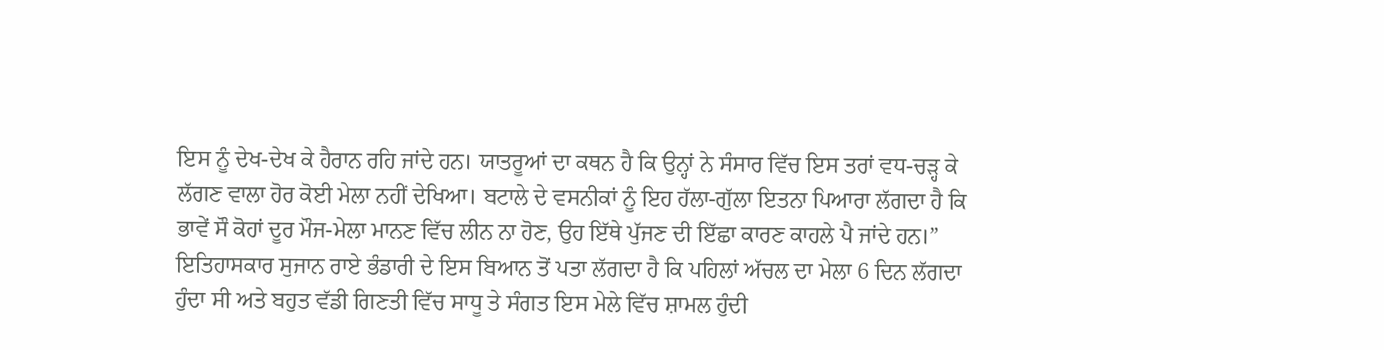ਇਸ ਨੂੰ ਦੇਖ-ਦੇਖ ਕੇ ਹੈਰਾਨ ਰਹਿ ਜਾਂਦੇ ਹਨ। ਯਾਤਰੂਆਂ ਦਾ ਕਥਨ ਹੈ ਕਿ ਉਨ੍ਹਾਂ ਨੇ ਸੰਸਾਰ ਵਿੱਚ ਇਸ ਤਰਾਂ ਵਧ-ਚੜ੍ਹ ਕੇ ਲੱਗਣ ਵਾਲਾ ਹੋਰ ਕੋਈ ਮੇਲਾ ਨਹੀਂ ਦੇਖਿਆ। ਬਟਾਲੇ ਦੇ ਵਸਨੀਕਾਂ ਨੂੰ ਇਹ ਹੱਲਾ-ਗੁੱਲਾ ਇਤਨਾ ਪਿਆਰਾ ਲੱਗਦਾ ਹੈ ਕਿ ਭਾਵੇਂ ਸੌ ਕੋਹਾਂ ਦੂਰ ਮੌਜ-ਮੇਲਾ ਮਾਨਣ ਵਿੱਚ ਲੀਨ ਨਾ ਹੋਣ, ਉਹ ਇੱਥੇ ਪੁੱਜਣ ਦੀ ਇੱਛਾ ਕਾਰਣ ਕਾਹਲੇ ਪੈ ਜਾਂਦੇ ਹਨ।”
ਇਤਿਹਾਸਕਾਰ ਸੁਜਾਨ ਰਾਏ ਭੰਡਾਰੀ ਦੇ ਇਸ ਬਿਆਨ ਤੋਂ ਪਤਾ ਲੱਗਦਾ ਹੈ ਕਿ ਪਹਿਲਾਂ ਅੱਚਲ ਦਾ ਮੇਲਾ 6 ਦਿਨ ਲੱਗਦਾ ਹੁੰਦਾ ਸੀ ਅਤੇ ਬਹੁਤ ਵੱਡੀ ਗਿਣਤੀ ਵਿੱਚ ਸਾਧੂ ਤੇ ਸੰਗਤ ਇਸ ਮੇਲੇ ਵਿੱਚ ਸ਼ਾਮਲ ਹੁੰਦੀ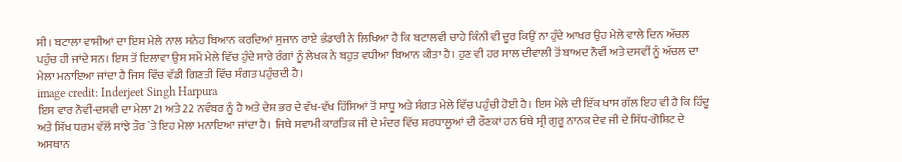ਸੀ। ਬਟਾਲਾ ਵਾਸੀਆਂ ਦਾ ਇਸ ਮੇਲੇ ਨਾਲ ਸਨੇਹ ਬਿਆਨ ਕਰਦਿਆਂ ਸੁਜਾਨ ਰਾਏ ਭੰਡਾਰੀ ਨੇ ਲਿਖਿਆ ਹੈ ਕਿ ਬਟਾਲਵੀ ਚਾਹੇ ਕਿੰਨੀ ਵੀ ਦੂਰ ਕਿਉਂ ਨਾ ਹੁੰਦੇ ਆਖਰ ਉਹ ਮੇਲੇ ਵਾਲੇ ਦਿਨ ਅੱਚਲ ਪਹੁੰਚ ਹੀ ਜਾਂਦੇ ਸਨ। ਇਸ ਤੋਂ ਇਲਾਵਾ ਉਸ ਸਮੇਂ ਮੇਲੇ ਵਿੱਚ ਹੁੰਦੇ ਸਾਰੇ ਰੰਗਾਂ ਨੂੰ ਲੇਖਕ ਨੇ ਬਹੁਤ ਵਧੀਆ ਬਿਆਨ ਕੀਤਾ ਹੈ। ਹੁਣ ਵੀ ਹਰ ਸਾਲ ਦੀਵਾਲੀ ਤੋਂ ਬਾਅਦ ਨੌਵੀਂ ਅਤੇ ਦਸਵੀਂ ਨੂੰ ਅੱਚਲ ਦਾ ਮੇਲਾ ਮਨਾਇਆ ਜਾਂਦਾ ਹੈ ਜਿਸ ਵਿੱਚ ਵੱਡੀ ਗਿਣਤੀ ਵਿੱਚ ਸੰਗਤ ਪਹੁੰਚਦੀ ਹੈ।
image credit: Inderjeet Singh Harpura
ਇਸ ਵਾਰ ਨੌਵੀਂ-ਦਸਵੀ ਦਾ ਮੇਲਾ 21 ਅਤੇ 22 ਨਵੰਬਰ ਨੂੰ ਹੈ ਅਤੇ ਦੇਸ਼ ਭਰ ਦੇ ਵੱਖ-ਵੱਖ ਹਿੱਸਿਆਂ ਤੋਂ ਸਾਧੂ ਅਤੇ ਸੰਗਤ ਮੇਲੇ ਵਿੱਚ ਪਹੁੰਚੀ ਹੋਈ ਹੈ। ਇਸ ਮੇਲੇ ਦੀ ਇੱਕ ਖਾਸ ਗੱਲ ਇਹ ਵੀ ਹੈ ਕਿ ਹਿੰਦੂ ਅਤੇ ਸਿੱਖ ਧਰਮ ਵੱਲੋਂ ਸਾਂਝੇ ਤੌਰ `ਤੇ ਇਹ ਮੇਲਾ ਮਨਾਇਆ ਜਾਂਦਾ ਹੈ। ਜਿਥੇ ਸਵਾਮੀ ਕਾਰਤਿਕ ਜੀ ਦੇ ਮੰਦਰ ਵਿੱਚ ਸ਼ਰਧਾਲੂਆਂ ਦੀ ਰੌਣਕਾਂ ਹਨ ਓਥੇ ਸ੍ਰੀ ਗੁਰੂ ਨਾਨਕ ਦੇਵ ਜੀ ਦੇ ਸਿੱਧ-ਗੋਸ਼ਿਟ ਦੇ ਅਸਥਾਨ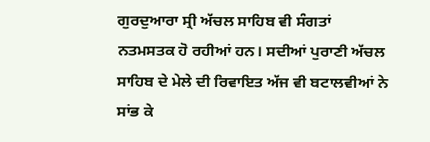ਗੁਰਦੁਆਰਾ ਸ੍ਰੀ ਅੱਚਲ ਸਾਹਿਬ ਵੀ ਸੰਗਤਾਂ ਨਤਮਸਤਕ ਹੋ ਰਹੀਆਂ ਹਨ। ਸਦੀਆਂ ਪੁਰਾਣੀ ਅੱਚਲ ਸਾਹਿਬ ਦੇ ਮੇਲੇ ਦੀ ਰਿਵਾਇਤ ਅੱਜ ਵੀ ਬਟਾਲਵੀਆਂ ਨੇ ਸਾਂਭ ਕੇ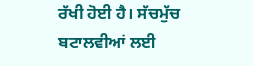ਰੱਖੀ ਹੋਈ ਹੈ। ਸੱਚਮੁੱਚ ਬਟਾਲਵੀਆਂ ਲਈ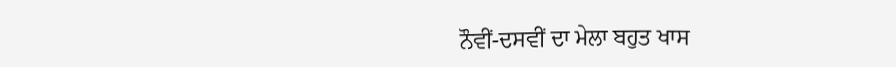ਨੌਵੀਂ-ਦਸਵੀਂ ਦਾ ਮੇਲਾ ਬਹੁਤ ਖਾਸ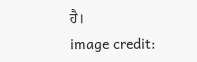ਹੈ।
image credit: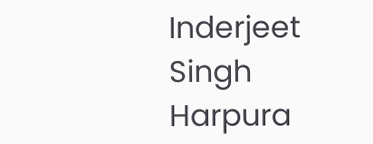Inderjeet Singh Harpura